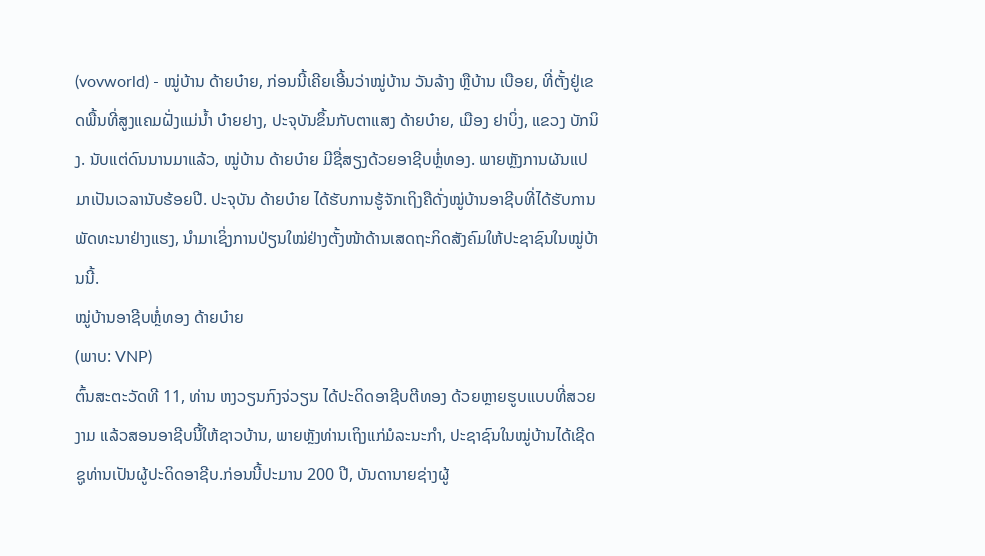(vovworld) - ໝູ່ບ້ານ ດ້າຍບ໋າຍ, ກ່ອນນີ້ເຄີຍເອີ້ນວ່າໝູ່ບ້ານ ວັນລ້າງ ຫຼືບ້ານ ເບືອຍ, ທີ່ຕັ້ງຢູ່ເຂດພື້ນທີ່ສູງແຄມຝັ່ງແມ່ນ້ຳ ບ໋າຍຢາງ, ປະຈຸບັນຂຶ້ນກັບຕາແສງ ດ້າຍບ໋າຍ, ເມືອງ ຢາບິ່ງ, ແຂວງ ບັກນິງ. ນັບແຕ່ດົນນານມາແລ້ວ, ໝູ່ບ້ານ ດ້າຍບ໋າຍ ມີຊື່ສຽງດ້ວຍອາຊີບຫຼໍ່ທອງ. ພາຍຫຼັງການຜັນແປມາເປັນເວລານັບຮ້ອຍປີ. ປະຈຸບັນ ດ້າຍບ໋າຍ ໄດ້ຮັບການຮູ້ຈັກເຖິງຄືດັ່ງໝູ່ບ້ານອາຊີບທີ່ໄດ້ຮັບການພັດທະນາຢ່າງແຮງ, ນຳມາເຊິ່ງການປ່ຽນໃໝ່ຢ່າງຕັ້ງໜ້າດ້ານເສດຖະກິດສັງຄົມໃຫ້ປະຊາຊົນໃນໝູ່ບ້ານນີ້.
ໝູ່ບ້ານອາຊີບຫຼໍ່ທອງ ດ້າຍບ໋າຍ
(ພາບ: VNP)
ຕົ້ນສະຕະວັດທີ 11, ທ່ານ ຫງວຽນກົງຈ່ວຽນ ໄດ້ປະດິດອາຊີບຕີທອງ ດ້ວຍຫຼາຍຮູບແບບທີ່ສວຍງາມ ແລ້ວສອນອາຊີບນີ້ໃຫ້ຊາວບ້ານ, ພາຍຫຼັງທ່ານເຖິງແກ່ມໍລະນະກຳ, ປະຊາຊົນໃນໝູ່ບ້ານໄດ້ເຊີດຊູທ່ານເປັນຜູ້ປະດິດອາຊີບ.ກ່ອນນີ້ປະມານ 200 ປີ, ບັນດານາຍຊ່າງຜູ້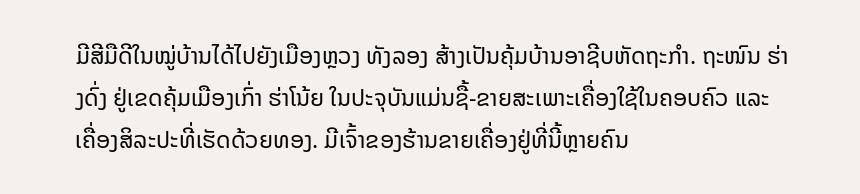ມີສີມືດີໃນໝູ່ບ້ານໄດ້ໄປຍັງເມືອງຫຼວງ ທັງລອງ ສ້າງເປັນຄຸ້ມບ້ານອາຊີບຫັດຖະກຳ. ຖະໜົນ ຮ່າງດົ່ງ ຢູ່ເຂດຄຸ້ມເມືອງເກົ່າ ຮ່າໂນ້ຍ ໃນປະຈຸບັນແມ່ນຊື້-ຂາຍສະເພາະເຄື່ອງໃຊ້ໃນຄອບຄົວ ແລະ ເຄື່ອງສິລະປະທີ່ເຮັດດ້ວຍທອງ. ມີເຈົ້າຂອງຮ້ານຂາຍເຄື່ອງຢູ່ທີ່ນີ້ຫຼາຍຄົນ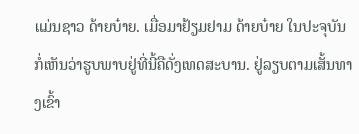ແມ່ນຊາວ ດ້າຍບ໋າຍ. ເມື່ອມາຢ້ຽມຢາມ ດ້າຍບ໋າຍ ໃນປະຈຸບັນ ກໍ່ເຫັນວ່າຮູບພາບຢູ່ທີ່ນີ້ຄືດັ່ງເທດສະບານ. ຢູ່ລຽບຕາມເສັ້ນທາງເຂົ້າ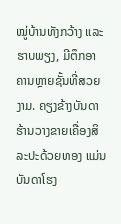ໝູ່ບ້ານທັງກວ້າງ ແລະ ຮາບພຽງ, ມີຕຶກອາຄານຫຼາຍຊັ້ນທີ່ສວຍງາມ. ຄຽງຂ້າງບັນດາຮ້ານວາງຂາຍເຄື່ອງສິລະປະດ້ວຍທອງ ແມ່ນບັນດາໂຮງ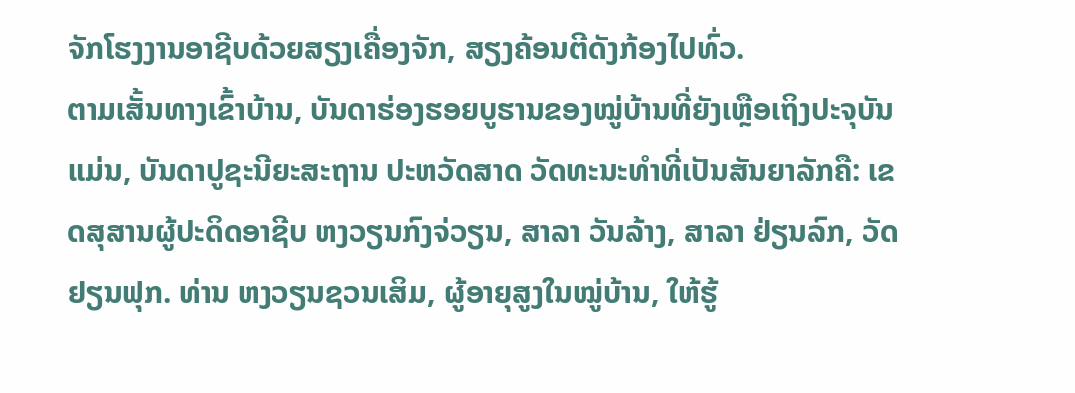ຈັກໂຮງງານອາຊີບດ້ວຍສຽງເຄື່ອງຈັກ, ສຽງຄ້ອນຕີດັງກ້ອງໄປທົ່ວ.
ຕາມເສັ້ນທາງເຂົ້າບ້ານ, ບັນດາຮ່ອງຮອຍບູຮານຂອງໝູ່ບ້ານທີ່ຍັງເຫຼືອເຖິງປະຈຸບັນແມ່ນ, ບັນດາປູຊະນີຍະສະຖານ ປະຫວັດສາດ ວັດທະນະທຳທີ່ເປັນສັນຍາລັກຄື: ເຂດສຸສານຜູ້ປະດິດອາຊີບ ຫງວຽນກົງຈ່ວຽນ, ສາລາ ວັນລ້າງ, ສາລາ ຢ່ຽນລົກ, ວັດ ຢຽນຟຸກ. ທ່ານ ຫງວຽນຊວນເສິມ, ຜູ້ອາຍຸສູງໃນໝູ່ບ້ານ, ໃຫ້ຮູ້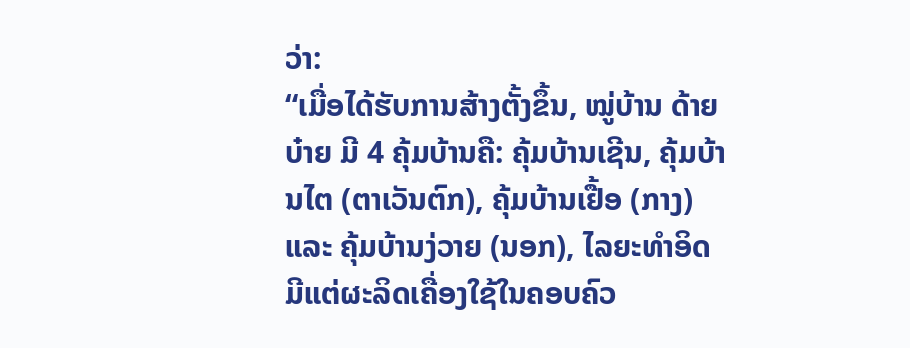ວ່າ:
“ເມື່ອໄດ້ຮັບການສ້າງຕັ້ງຂຶ້ນ, ໝູ່ບ້ານ ດ້າຍບ໋າຍ ມີ 4 ຄຸ້ມບ້ານຄື: ຄຸ້ມບ້ານເຊີນ, ຄຸ້ມບ້ານໄຕ (ຕາເວັນຕົກ), ຄຸ້ມບ້ານເຢື້ອ (ກາງ) ແລະ ຄຸ້ມບ້ານງ່ວາຍ (ນອກ), ໄລຍະທຳອິດມີແຕ່ຜະລິດເຄື່ອງໃຊ້ໃນຄອບຄົວ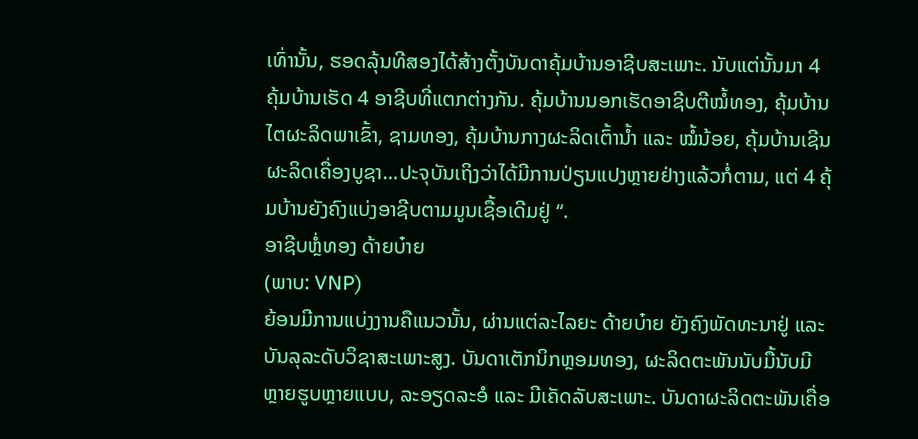ເທົ່ານັ້ນ, ຮອດລຸ້ນທີສອງໄດ້ສ້າງຕັ້ງບັນດາຄຸ້ມບ້ານອາຊີບສະເພາະ. ນັບແຕ່ນັ້ນມາ 4 ຄຸ້ມບ້ານເຮັດ 4 ອາຊີບທີ່ແຕກຕ່າງກັນ. ຄຸ້ມບ້ານນອກເຮັດອາຊີບຕີໝໍ້ທອງ, ຄຸ້ມບ້ານໄຕຜະລິດພາເຂົ້າ, ຊາມທອງ, ຄຸ້ມບ້ານກາງຜະລິດເຕົ້ານ້ຳ ແລະ ໝໍ້ນ້ອຍ, ຄຸ້ມບ້ານເຊີນຜະລິດເຄື່ອງບູຊາ…ປະຈຸບັນເຖິງວ່າໄດ້ມີການປ່ຽນແປງຫຼາຍຢ່າງແລ້ວກໍ່ຕາມ, ແຕ່ 4 ຄຸ້ມບ້ານຍັງຄົງແບ່ງອາຊີບຕາມມູນເຊື້ອເດີມຢູ່ “.
ອາຊີບຫຼໍ່ທອງ ດ້າຍບ໋າຍ
(ພາບ: VNP)
ຍ້ອນມີການແບ່ງງານຄືແນວນັ້ນ, ຜ່ານແຕ່ລະໄລຍະ ດ້າຍບ໋າຍ ຍັງຄົງພັດທະນາຢູ່ ແລະ ບັນລຸລະດັບວິຊາສະເພາະສູງ. ບັນດາເຕັກນິກຫຼອມທອງ, ຜະລິດຕະພັນນັບມື້ນັບມີຫຼາຍຮູບຫຼາຍແບບ, ລະອຽດລະອໍ ແລະ ມີເຄັດລັບສະເພາະ. ບັນດາຜະລິດຕະພັນເຄື່ອ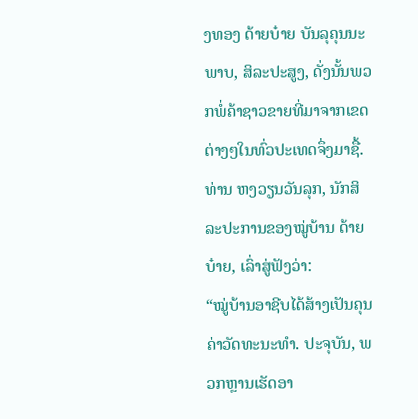ງທອງ ດ້າຍບ໋າຍ ບັນລຸຄຸນນະພາບ, ສິລະປະສູງ, ດັ່ງນັ້ນພວກພໍ່ຄ້າຊາວຂາຍທີ່ມາຈາກເຂດຕ່າງໆໃນທົ່ວປະເທດຈຶ່ງມາຊື້. ທ່ານ ຫງວຽນວັນລຸກ, ນັກສິລະປະການຂອງໝູ່ບ້ານ ດ້າຍບ໋າຍ, ເລົ່າສູ່ຟັງວ່າ:
“ໝູ່ບ້ານອາຊີບໄດ້ສ້າງເປັນຄຸນຄ່າວັດທະນະທຳ. ປະຈຸບັນ, ພວກຫຼານເຮັດອາ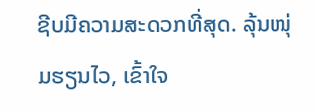ຊີບມີຄວາມສະດວກທີ່ສຸດ. ລຸ້ນໜຸ່ມຮຽນໄວ, ເຂົ້າໃຈ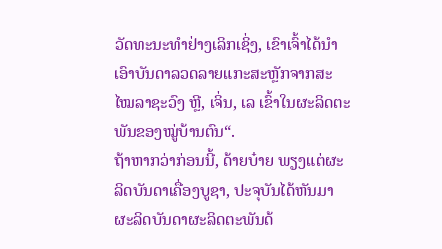ວັດທະນະທຳຢ່າງເລິກເຊິ່ງ, ເຂົາເຈົ້າໄດ້ນຳເອົາບັນດາລວດລາຍແກະສະຫຼັກຈາກສະໄໝລາຊະວົງ ຫຼີ, ເຈິ່ນ, ເລ ເຂົ້າໃນຜະລິດຕະພັນຂອງໝູ່ບ້ານຕົນ“.
ຖ້າຫາກວ່າກ່ອນນີ້, ດ້າຍບ໋າຍ ພຽງແຕ່ຜະລິດບັນດາເຄື່ອງບູຊາ, ປະຈຸບັນໄດ້ຫັນມາຜະລິດບັນດາຜະລິດຕະພັນດ້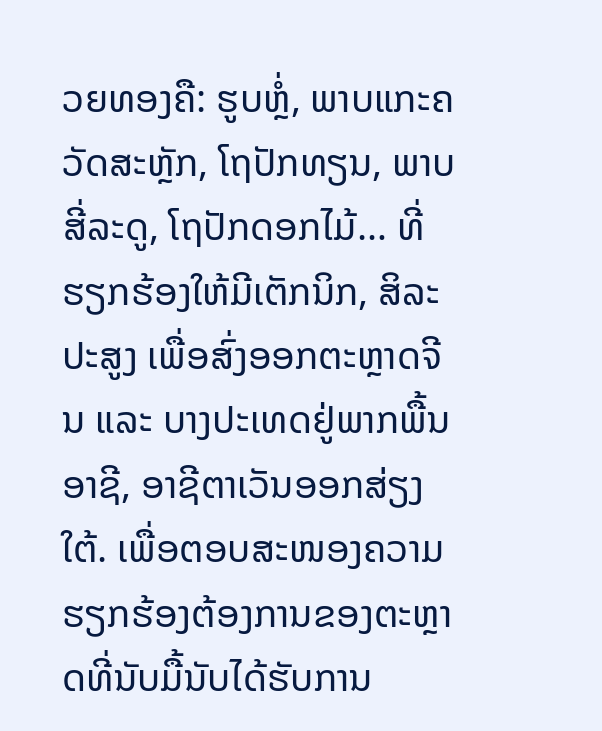ວຍທອງຄື: ຮູບຫຼໍ່, ພາບແກະຄວັດສະຫຼັກ, ໂຖປັກທຽນ, ພາບສີ່ລະດູ, ໂຖປັກດອກໄມ້… ທີ່ຮຽກຮ້ອງໃຫ້ມີເຕັກນິກ, ສິລະປະສູງ ເພື່ອສົ່ງອອກຕະຫຼາດຈີນ ແລະ ບາງປະເທດຢູ່ພາກພື້ນອາຊີ, ອາຊີຕາເວັນອອກສ່ຽງໃຕ້. ເພື່ອຕອບສະໜອງຄວາມຮຽກຮ້ອງຕ້ອງການຂອງຕະຫຼາດທີ່ນັບມື້ນັບໄດ້ຮັບການ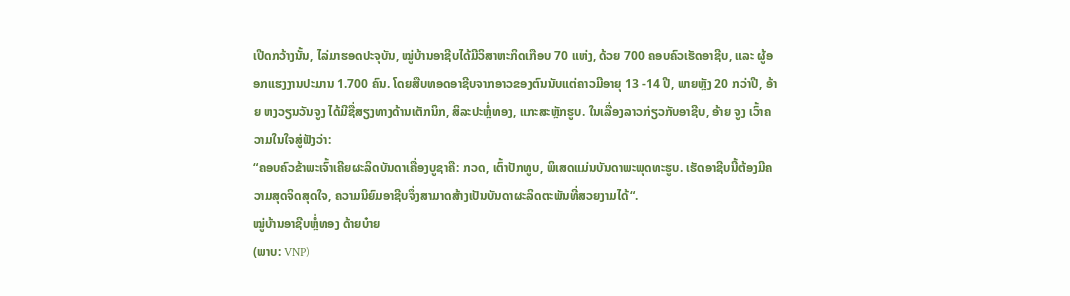ເປີດກວ້າງນັ້ນ, ໄລ່ມາຮອດປະຈຸບັນ, ໝູ່ບ້ານອາຊີບໄດ້ມີວິສາຫະກິດເກືອບ 70 ແຫ່ງ, ດ້ວຍ 700 ຄອບຄົວເຮັດອາຊີບ, ແລະ ຜູ້ອອກແຮງງານປະມານ 1.700 ຄົນ. ໂດຍສືບທອດອາຊີບຈາກອາວຂອງຕົນນັບແຕ່ຄາວມີອາຍຸ 13 -14 ປີ, ພາຍຫຼັງ 20 ກວ່າປີ, ອ້າຍ ຫງວຽນວັນຈູງ ໄດ້ມີຊື່ສຽງທາງດ້ານເຕັກນິກ, ສິລະປະຫຼໍ່ທອງ, ແກະສະຫຼັກຮູບ. ໃນເລື່ອງລາວກ່ຽວກັບອາຊີບ, ອ້າຍ ຈູງ ເວົ້າຄວາມໃນໃຈສູ່ຟັງວ່າ:
“ຄອບຄົວຂ້າພະເຈົ້າເຄີຍຜະລິດບັນດາເຄື່ອງບູຊາຄື: ກວດ, ເຕົ້າປັກທູບ, ພິເສດແມ່ນບັນດາພະພຸດທະຮູບ. ເຮັດອາຊີບນີ້ຕ້ອງມີຄວາມສຸດຈິດສຸດໃຈ, ຄວາມນິຍົມອາຊີບຈຶ່ງສາມາດສ້າງເປັນບັນດາຜະລິດຕະພັນທີ່ສວຍງາມໄດ້“.
ໝູ່ບ້ານອາຊີບຫຼໍ່ທອງ ດ້າຍບ໋າຍ
(ພາບ: VNP)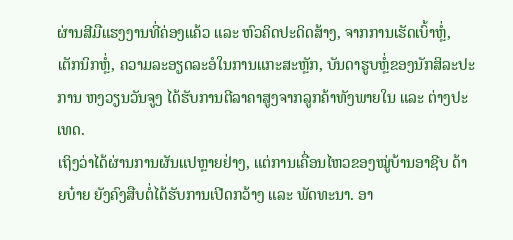ຜ່ານສີມືແຮງງານທີ່ຄ່ອງແຄ້ວ ແລະ ຫົວຄິດປະດິດສ້າງ, ຈາກການເຮັດເບົ້າຫຼໍ່, ເຕັກນິກຫຼໍ່, ຄວາມລະອຽດລະອໍໃນການແກະສະຫຼັກ, ບັນດາຮູບຫຼໍ່ຂອງນັກສິລະປະການ ຫງວຽນວັນຈູງ ໄດ້ຮັບການຕີລາຄາສູງຈາກລູກຄ້າທັງພາຍໃນ ແລະ ຕ່າງປະເທດ.
ເຖິງວ່າໄດ້ຜ່ານການຜັນແປຫຼາຍຢ່າງ, ແຕ່ການເຄື່ອນໄຫວຂອງໝູ່ບ້ານອາຊີບ ດ້າຍບ໋າຍ ຍັງຄົງສືບຕໍ່ໄດ້ຮັບການເປີດກວ້າງ ແລະ ພັດທະນາ. ອາ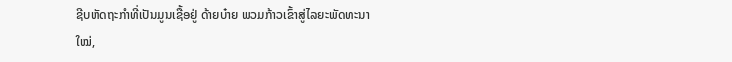ຊີບຫັດຖະກຳທີ່ເປັນມູນເຊື້ອຢູ່ ດ້າຍບ໋າຍ ພວມກ້າວເຂົ້າສູ່ໄລຍະພັດທະນາໃໝ່,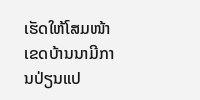ເຮັດໃຫ້ໂສມໜ້າເຂດບ້ານນາມີການປ່ຽນແປ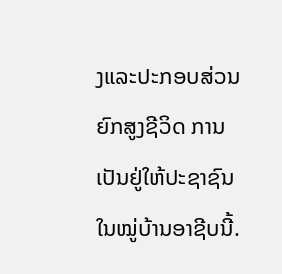ງແລະປະກອບສ່ວນຍົກສູງຊີວິດ ການເປັນຢູ່ໃຫ້ປະຊາຊົນໃນໝູ່ບ້ານອາຊີບນີ້.